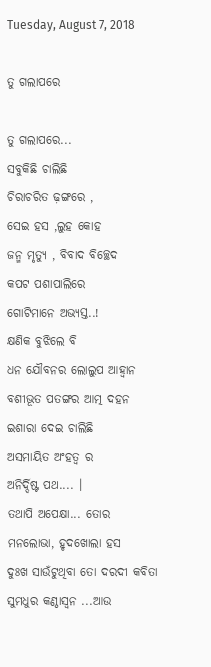Tuesday, August 7, 2018

ତୁ ଗଲାପରେ

ତୁ ଗଲାପରେ...
ସବୁକିଛି ଚାଲିଛି
ଚିରାଚରିତ ଢ଼ଙ୍ଗରେ ,
ସେଇ ହସ ,ଲୁହ କୋହ
ଜନ୍ମ ମୃତ୍ୟୁ , ବିବାଦ ବିଚ୍ଛେଦ
କପଟ ପଶାପାଲିରେ
ଗୋଟିମାନେ ଅଭ୍ୟସ୍ତ..!
କ୍ଷଣିକ ବୁଝିଲେ ବି
ଧନ ଯୌବନର ଲୋଲୁପ ଆହ୍ୱାନ
ବଶୀଭୂତ ପତଙ୍ଗର ଆତ୍ମ ଦହନ
ଇଶାରା ଦେଇ ଚାଲିଛି
ଅସମାୟିତ ଅଂହତ୍ଵ ର
ଅନିର୍ଦ୍ଦିଷ୍ଟ ପଥ.... ।
ତଥାପି ଅପେକ୍ଷା... ତୋର
ମନଲୋଭା, ହୃଦଖୋଲା ହସ
ଦୁଃଖ ସାଉଁଟୁଥିବା ତୋ ଦରଦୀ କବିତା
ସୁମଧୁର କଣ୍ଠାସ୍ଵନ ...ଆଉ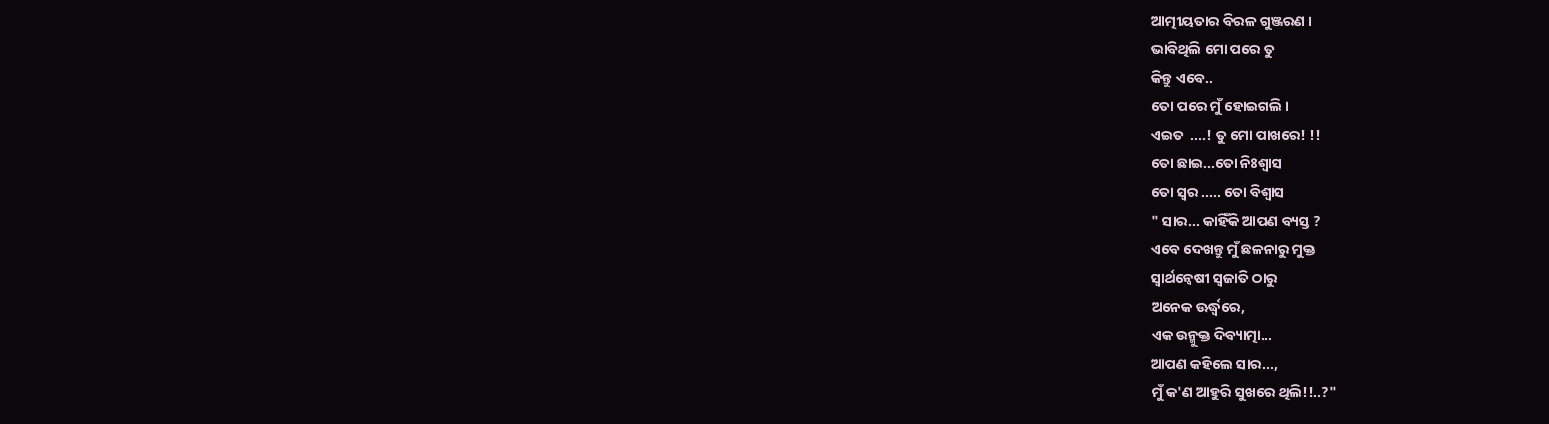ଆତ୍ମୀୟତାର ବିରଳ ଗୁଞ୍ଜରଣ ।
ଭାବିଥିଲି ମୋ ପରେ ତୁ
କିନ୍ତୁ ଏବେ..
ତୋ ପରେ ମୁଁ ହୋଇଗଲି ।
ଏଇତ  ....! ତୁ ମୋ ପାଖରେ! !!
ତୋ ଛାଇ...ତୋ ନିଃଶ୍ବାସ
ତୋ ସ୍ୱର ..... ତୋ ବିଶ୍ୱାସ
" ସାର... କାହିଁକି ଆପଣ ବ୍ୟସ୍ତ ?
ଏବେ ଦେଖନ୍ତୁ ମୁଁ ଛଳନାରୁ ମୁକ୍ତ
ସ୍ୱାର୍ଥନ୍ଵେଷୀ ସ୍ବଜାତି ଠାରୁ
ଅନେକ ଊର୍ଦ୍ଧ୍ୱରେ,
ଏକ ଉନ୍ମୁକ୍ତ ଦିବ୍ୟାତ୍ମା...
ଆପଣ କହିଲେ ସାର...,
ମୁଁ କ'ଣ ଆହୁରି ସୁଖରେ ଥିଲି!!..?"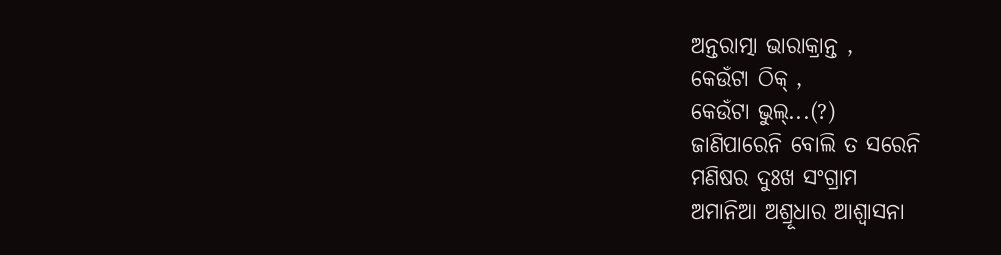ଅନ୍ତରାତ୍ମା ଭାରାକ୍ରାନ୍ତ ,
କେଉଁଟା ଠିକ୍ ,
କେଉଁଟା ଭୁଲ୍...(?)
ଜାଣିପାରେନି ବୋଲି ତ ସରେନି
ମଣିଷର ଦୁଃଖ ସଂଗ୍ରାମ
ଅମାନିଆ ଅଶ୍ରୂଧାର ଆଶ୍ୱାସନା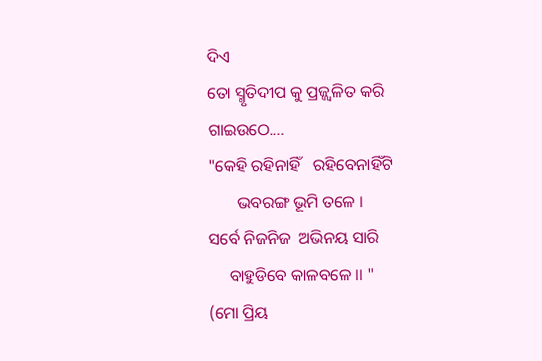ଦିଏ
ତୋ ସ୍ମୃତିଦୀପ କୁ ପ୍ରଜ୍ଜ୍ଵଳିତ କରି
ଗାଇଉଠେ....
"କେହି ରହିନାହିଁ   ରହିବେନାହିଁଟି
       ଭବରଙ୍ଗ ଭୂମି ତଳେ ।
ସର୍ବେ ନିଜନିଜ  ଅଭିନୟ ସାରି
     ବାହୁଡିବେ କାଳବଳେ ।। "
(ମୋ ପ୍ରିୟ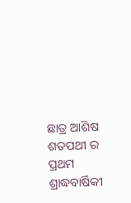ଛାତ୍ର ଆଶିଷ ଶତପଥୀ ର ପ୍ରଥମ ଶ୍ରାଦ୍ଧବାର୍ଷିକୀ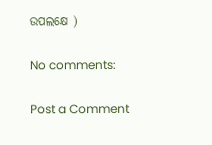ଉପଲକ୍ଷେ )

No comments:

Post a Comment